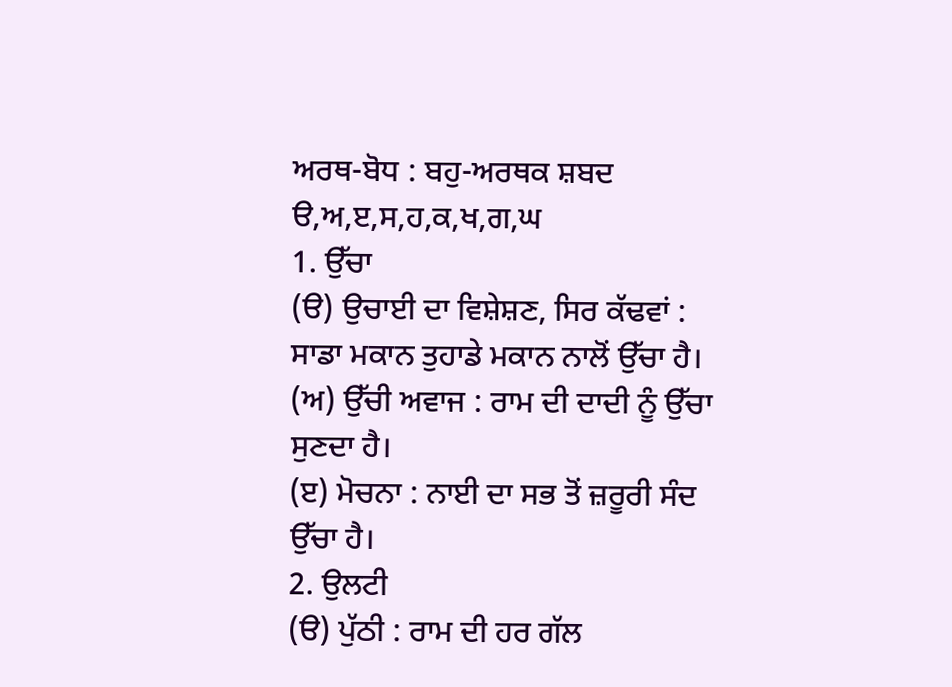ਅਰਥ-ਬੋਧ : ਬਹੁ-ਅਰਥਕ ਸ਼ਬਦ
ੳ,ਅ,ੲ,ਸ,ਹ,ਕ,ਖ,ਗ,ਘ
1. ਉੱਚਾ
(ੳ) ਉਚਾਈ ਦਾ ਵਿਸ਼ੇਸ਼ਣ, ਸਿਰ ਕੱਢਵਾਂ : ਸਾਡਾ ਮਕਾਨ ਤੁਹਾਡੇ ਮਕਾਨ ਨਾਲੋਂ ਉੱਚਾ ਹੈ।
(ਅ) ਉੱਚੀ ਅਵਾਜ : ਰਾਮ ਦੀ ਦਾਦੀ ਨੂੰ ਉੱਚਾ ਸੁਣਦਾ ਹੈ।
(ੲ) ਮੋਚਨਾ : ਨਾਈ ਦਾ ਸਭ ਤੋਂ ਜ਼ਰੂਰੀ ਸੰਦ ਉੱਚਾ ਹੈ।
2. ਉਲਟੀ
(ੳ) ਪੁੱਠੀ : ਰਾਮ ਦੀ ਹਰ ਗੱਲ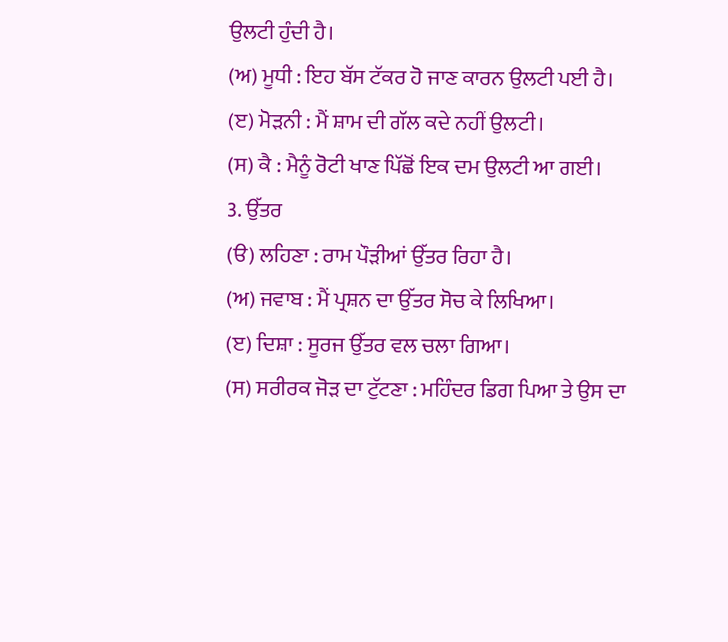ਉਲਟੀ ਹੁੰਦੀ ਹੈ।
(ਅ) ਮੂਧੀ : ਇਹ ਬੱਸ ਟੱਕਰ ਹੋ ਜਾਣ ਕਾਰਨ ਉਲਟੀ ਪਈ ਹੈ।
(ੲ) ਮੋੜਨੀ : ਮੈਂ ਸ਼ਾਮ ਦੀ ਗੱਲ ਕਦੇ ਨਹੀਂ ਉਲਟੀ।
(ਸ) ਕੈ : ਮੈਨੂੰ ਰੋਟੀ ਖਾਣ ਪਿੱਛੋਂ ਇਕ ਦਮ ਉਲਟੀ ਆ ਗਈ।
3. ਉੱਤਰ
(ੳ) ਲਹਿਣਾ : ਰਾਮ ਪੌੜੀਆਂ ਉੱਤਰ ਰਿਹਾ ਹੈ।
(ਅ) ਜਵਾਬ : ਮੈਂ ਪ੍ਰਸ਼ਨ ਦਾ ਉੱਤਰ ਸੋਚ ਕੇ ਲਿਖਿਆ।
(ੲ) ਦਿਸ਼ਾ : ਸੂਰਜ ਉੱਤਰ ਵਲ ਚਲਾ ਗਿਆ।
(ਸ) ਸਰੀਰਕ ਜੋੜ ਦਾ ਟੁੱਟਣਾ : ਮਹਿੰਦਰ ਡਿਗ ਪਿਆ ਤੇ ਉਸ ਦਾ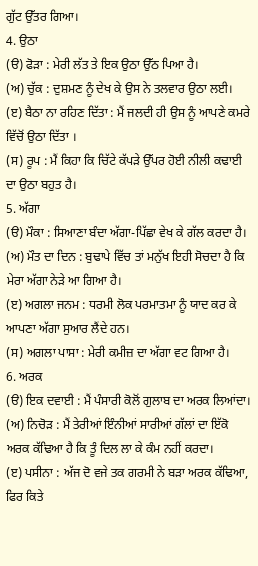ਗੁੱਟ ਉੱਤਰ ਗਿਆ।
4. ਉਠਾ
(ੳ) ਫੋੜਾ : ਮੇਰੀ ਲੱਤ ਤੇ ਇਕ ਉਠਾ ਉੱਠ ਪਿਆ ਹੈ।
(ਅ) ਚੁੱਕ : ਦੁਸ਼ਮਣ ਨੂੰ ਦੇਖ ਕੇ ਉਸ ਨੇ ਤਲਵਾਰ ਉਠਾ ਲਈ।
(ੲ) ਬੈਠਾ ਨਾ ਰਹਿਣ ਦਿੱਤਾ : ਮੈਂ ਜਲਦੀ ਹੀ ਉਸ ਨੂੰ ਆਪਣੇ ਕਮਰੇ ਵਿੱਚੋਂ ਉਠਾ ਦਿੱਤਾ ।
(ਸ) ਰੂਪ : ਮੈਂ ਕਿਹਾ ਕਿ ਚਿੱਟੇ ਕੱਪੜੇ ਉੱਪਰ ਹੋਈ ਨੀਲੀ ਕਢਾਈ ਦਾ ਉਠਾ ਬਹੁਤ ਹੈ।
5. ਅੱਗਾ
(ੳ) ਮੌਕਾ : ਸਿਆਣਾ ਬੰਦਾ ਅੱਗਾ-ਪਿੱਛਾ ਵੇਖ ਕੇ ਗੱਲ ਕਰਦਾ ਹੈ।
(ਅ) ਮੌਤ ਦਾ ਦਿਨ : ਬੁਢਾਪੇ ਵਿੱਚ ਤਾਂ ਮਨੁੱਖ ਇਹੀ ਸੋਚਦਾ ਹੈ ਕਿ ਮੇਰਾ ਅੱਗਾ ਨੇੜੇ ਆ ਗਿਆ ਹੈ।
(ੲ) ਅਗਲਾ ਜਨਮ : ਧਰਮੀ ਲੋਕ ਪਰਮਾਤਮਾ ਨੂੰ ਯਾਦ ਕਰ ਕੇ ਆਪਣਾ ਅੱਗਾ ਸੁਆਰ ਲੈਂਦੇ ਹਨ।
(ਸ) ਅਗਲਾ ਪਾਸਾ : ਮੇਰੀ ਕਮੀਜ਼ ਦਾ ਅੱਗਾ ਵਟ ਗਿਆ ਹੈ।
6. ਅਰਕ
(ੳ) ਇਕ ਦਵਾਈ : ਮੈਂ ਪੰਸਾਰੀ ਕੋਲੋਂ ਗੁਲਾਬ ਦਾ ਅਰਕ ਲਿਆਂਦਾ।
(ਅ) ਨਿਚੋੜ : ਮੈਂ ਤੇਰੀਆਂ ਇੰਨੀਆਂ ਸਾਰੀਆਂ ਗੱਲਾਂ ਦਾ ਇੱਕੋ ਅਰਕ ਕੱਢਿਆ ਹੈ ਕਿ ਤੂੰ ਦਿਲ ਲਾ ਕੇ ਕੰਮ ਨਹੀਂ ਕਰਦਾ।
(ੲ) ਪਸੀਨਾ : ਅੱਜ ਦੋ ਵਜੇ ਤਕ ਗਰਮੀ ਨੇ ਬੜਾ ਅਰਕ ਕੱਢਿਆ, ਫਿਰ ਕਿਤੇ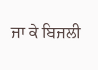ਜਾ ਕੇ ਬਿਜਲੀ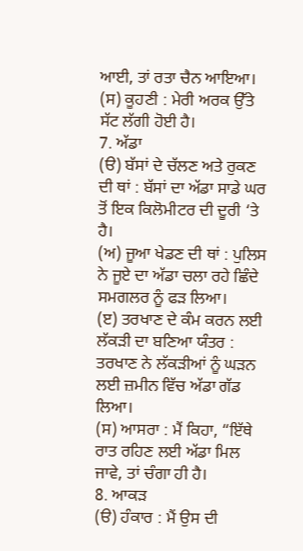ਆਈ, ਤਾਂ ਰਤਾ ਚੈਨ ਆਇਆ।
(ਸ) ਕੂਹਣੀ : ਮੇਰੀ ਅਰਕ ਉੱਤੇ ਸੱਟ ਲੱਗੀ ਹੋਈ ਹੈ।
7. ਅੱਡਾ
(ੳ) ਬੱਸਾਂ ਦੇ ਚੱਲਣ ਅਤੇ ਰੁਕਣ ਦੀ ਥਾਂ : ਬੱਸਾਂ ਦਾ ਅੱਡਾ ਸਾਡੇ ਘਰ ਤੋਂ ਇਕ ਕਿਲੋਮੀਟਰ ਦੀ ਦੂਰੀ ‘ਤੇ ਹੈ।
(ਅ) ਜੂਆ ਖੇਡਣ ਦੀ ਥਾਂ : ਪੁਲਿਸ ਨੇ ਜੂਏ ਦਾ ਅੱਡਾ ਚਲਾ ਰਹੇ ਛਿੰਦੇ ਸਮਗਲਰ ਨੂੰ ਫੜ ਲਿਆ।
(ੲ) ਤਰਖਾਣ ਦੇ ਕੰਮ ਕਰਨ ਲਈ ਲੱਕੜੀ ਦਾ ਬਣਿਆ ਯੰਤਰ : ਤਰਖਾਣ ਨੇ ਲੱਕੜੀਆਂ ਨੂੰ ਘੜਨ ਲਈ ਜ਼ਮੀਨ ਵਿੱਚ ਅੱਡਾ ਗੱਡ ਲਿਆ।
(ਸ) ਆਸਰਾ : ਮੈਂ ਕਿਹਾ, “ਇੱਥੇ ਰਾਤ ਰਹਿਣ ਲਈ ਅੱਡਾ ਮਿਲ ਜਾਵੇ, ਤਾਂ ਚੰਗਾ ਹੀ ਹੈ।
8. ਆਕੜ
(ੳ) ਹੰਕਾਰ : ਮੈਂ ਉਸ ਦੀ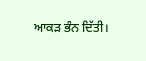ਆਕੜ ਭੰਨ ਦਿੱਤੀ।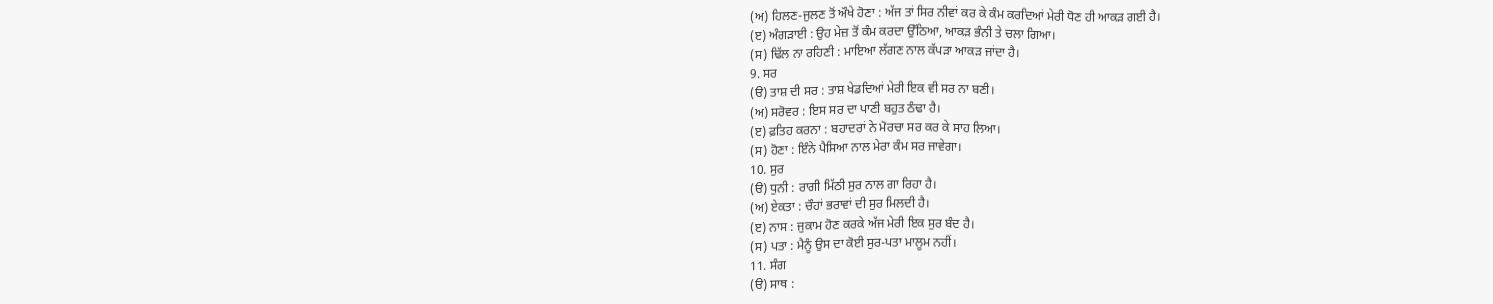(ਅ) ਹਿਲਣ-ਜੁਲਣ ਤੋਂ ਔਖੇ ਹੋਣਾ : ਅੱਜ ਤਾਂ ਸਿਰ ਨੀਵਾਂ ਕਰ ਕੇ ਕੰਮ ਕਰਦਿਆਂ ਮੇਰੀ ਧੋਣ ਹੀ ਆਕੜ ਗਈ ਹੈ।
(ੲ) ਅੰਗੜਾਈ : ਉਹ ਮੇਜ਼ ਤੋਂ ਕੰਮ ਕਰਦਾ ਉੱਠਿਆ, ਆਕੜ ਭੰਨੀ ਤੇ ਚਲਾ ਗਿਆ।
(ਸ) ਢਿੱਲ ਨਾ ਰਹਿਣੀ : ਮਾਇਆ ਲੱਗਣ ਨਾਲ ਕੱਪੜਾ ਆਕੜ ਜਾਂਦਾ ਹੈ।
9. ਸਰ
(ੳ) ਤਾਸ਼ ਦੀ ਸਰ : ਤਾਸ਼ ਖੇਡਦਿਆਂ ਮੇਰੀ ਇਕ ਵੀ ਸਰ ਨਾ ਬਣੀ।
(ਅ) ਸਰੋਵਰ : ਇਸ ਸਰ ਦਾ ਪਾਣੀ ਬਹੁਤ ਠੰਢਾ ਹੈ।
(ੲ) ਫ਼ਤਿਹ ਕਰਨਾ : ਬਹਾਦਰਾਂ ਨੇ ਮੋਰਚਾ ਸਰ ਕਰ ਕੇ ਸਾਹ ਲਿਆ।
(ਸ) ਹੋਣਾ : ਇੰਨੇ ਪੈਸਿਆ ਨਾਲ ਮੇਰਾ ਕੰਮ ਸਰ ਜਾਵੇਗਾ।
10. ਸੁਰ
(ੳ) ਧੁਨੀ : ਰਾਗੀ ਮਿੱਠੀ ਸੁਰ ਨਾਲ ਗਾ ਰਿਹਾ ਹੈ।
(ਅ) ਏਕਤਾ : ਚੌਹਾਂ ਭਰਾਵਾਂ ਦੀ ਸੁਰ ਮਿਲਦੀ ਹੈ।
(ੲ) ਨਾਸ : ਜੁਕਾਮ ਹੋਣ ਕਰਕੇ ਅੱਜ ਮੇਰੀ ਇਕ ਸੁਰ ਬੰਦ ਹੈ।
(ਸ) ਪਤਾ : ਮੈਨੂੰ ਉਸ ਦਾ ਕੋਈ ਸੁਰ-ਪਤਾ ਮਾਲੂਮ ਨਹੀਂ।
11. ਸੰਗ
(ੳ) ਸਾਥ :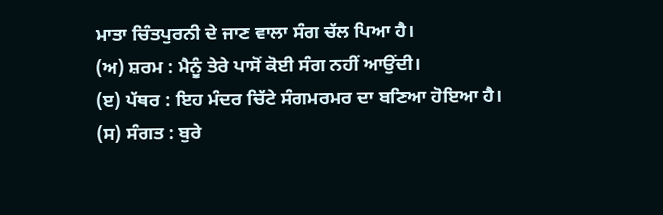ਮਾਤਾ ਚਿੰਤਪੁਰਨੀ ਦੇ ਜਾਣ ਵਾਲਾ ਸੰਗ ਚੱਲ ਪਿਆ ਹੈ।
(ਅ) ਸ਼ਰਮ : ਮੈਨੂੰ ਤੇਰੇ ਪਾਸੋਂ ਕੋਈ ਸੰਗ ਨਹੀਂ ਆਉਂਦੀ।
(ੲ) ਪੱਥਰ : ਇਹ ਮੰਦਰ ਚਿੱਟੇ ਸੰਗਮਰਮਰ ਦਾ ਬਣਿਆ ਹੋਇਆ ਹੈ।
(ਸ) ਸੰਗਤ : ਬੁਰੇ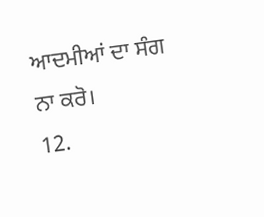ਆਦਮੀਆਂ ਦਾ ਸੰਗ ਨਾ ਕਰੋ।
12.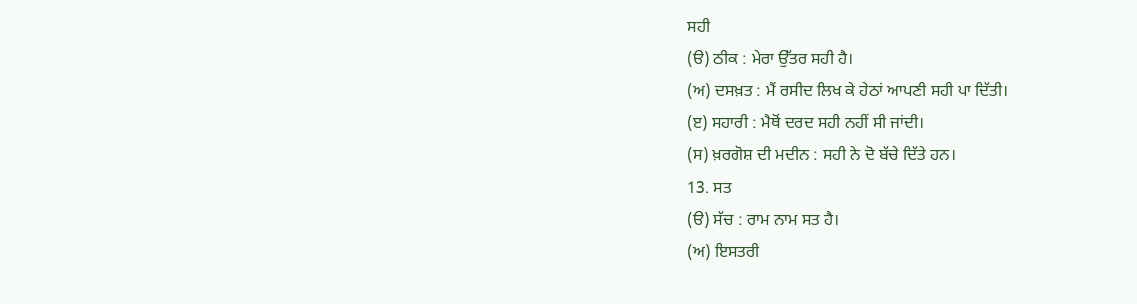ਸਹੀ
(ੳ) ਠੀਕ : ਮੇਰਾ ਉੱਤਰ ਸਹੀ ਹੈ।
(ਅ) ਦਸਖ਼ਤ : ਮੈਂ ਰਸੀਦ ਲਿਖ ਕੇ ਹੇਠਾਂ ਆਪਣੀ ਸਹੀ ਪਾ ਦਿੱਤੀ।
(ੲ) ਸਹਾਰੀ : ਮੈਥੋਂ ਦਰਦ ਸਹੀ ਨਹੀਂ ਸੀ ਜਾਂਦੀ।
(ਸ) ਖ਼ਰਗੋਸ਼ ਦੀ ਮਦੀਨ : ਸਹੀ ਨੇ ਦੋ ਬੱਚੇ ਦਿੱਤੇ ਹਨ।
13. ਸਤ
(ੳ) ਸੱਚ : ਰਾਮ ਨਾਮ ਸਤ ਹੈ।
(ਅ) ਇਸਤਰੀ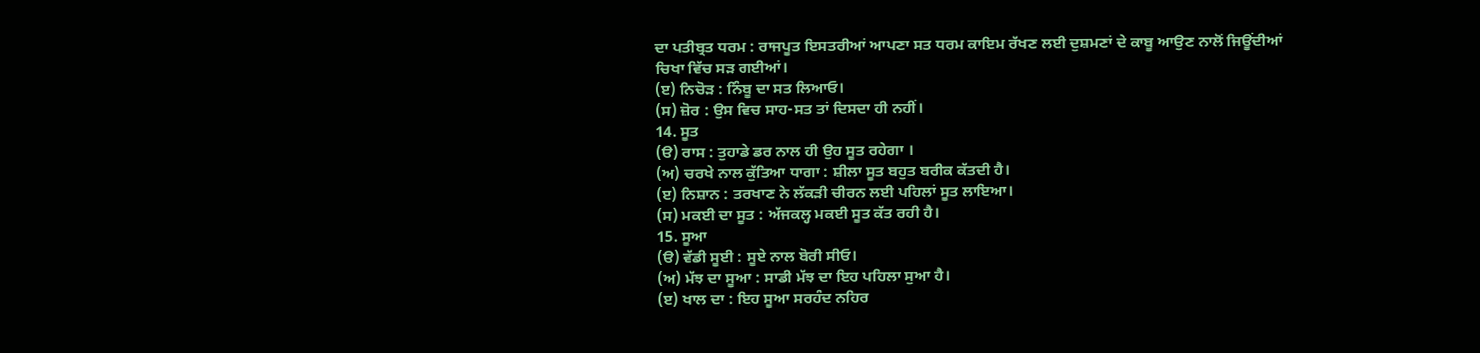ਦਾ ਪਤੀਬ੍ਰਤ ਧਰਮ : ਰਾਜਪੂਤ ਇਸਤਰੀਆਂ ਆਪਣਾ ਸਤ ਧਰਮ ਕਾਇਮ ਰੱਖਣ ਲਈ ਦੁਸ਼ਮਣਾਂ ਦੇ ਕਾਬੂ ਆਉਣ ਨਾਲੋਂ ਜਿਊਂਦੀਆਂ ਚਿਖਾ ਵਿੱਚ ਸੜ ਗਈਆਂ।
(ੲ) ਨਿਚੋੜ : ਨਿੰਬੂ ਦਾ ਸਤ ਲਿਆਓ।
(ਸ) ਜ਼ੋਰ : ਉਸ ਵਿਚ ਸਾਹ-ਸਤ ਤਾਂ ਦਿਸਦਾ ਹੀ ਨਹੀਂ।
14. ਸੂਤ
(ੳ) ਰਾਸ : ਤੁਹਾਡੇ ਡਰ ਨਾਲ ਹੀ ਉਹ ਸੂਤ ਰਹੇਗਾ ।
(ਅ) ਚਰਖੇ ਨਾਲ ਕੁੱਤਿਆ ਧਾਗਾ : ਸ਼ੀਲਾ ਸੂਤ ਬਹੁਤ ਬਰੀਕ ਕੱਤਦੀ ਹੈ।
(ੲ) ਨਿਸ਼ਾਨ : ਤਰਖਾਣ ਨੇ ਲੱਕੜੀ ਚੀਰਨ ਲਈ ਪਹਿਲਾਂ ਸੂਤ ਲਾਇਆ।
(ਸ) ਮਕਈ ਦਾ ਸੂਤ : ਅੱਜਕਲ੍ਹ ਮਕਈ ਸੂਤ ਕੱਤ ਰਹੀ ਹੈ।
15. ਸੂਆ
(ੳ) ਵੱਡੀ ਸੂਈ : ਸੂਏ ਨਾਲ ਬੋਰੀ ਸੀਓ।
(ਅ) ਮੱਝ ਦਾ ਸੂਆ : ਸਾਡੀ ਮੱਝ ਦਾ ਇਹ ਪਹਿਲਾ ਸੁਆ ਹੈ।
(ੲ) ਖਾਲ ਦਾ : ਇਹ ਸੂਆ ਸਰਹੰਦ ਨਹਿਰ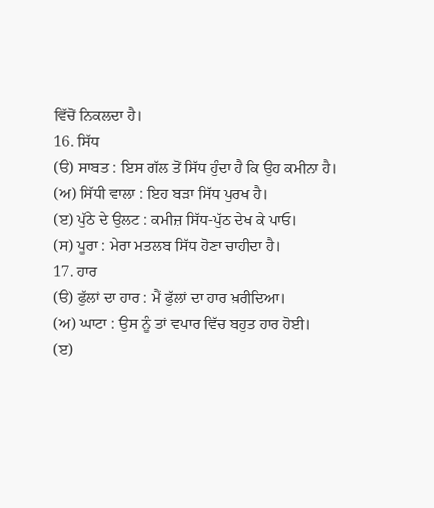ਵਿੱਚੋਂ ਨਿਕਲਦਾ ਹੈ।
16. ਸਿੱਧ
(ੳ) ਸਾਬਤ : ਇਸ ਗੱਲ ਤੋਂ ਸਿੱਧ ਹੁੰਦਾ ਹੈ ਕਿ ਉਹ ਕਮੀਨਾ ਹੈ।
(ਅ) ਸਿੱਧੀ ਵਾਲਾ : ਇਹ ਬੜਾ ਸਿੱਧ ਪੁਰਖ ਹੈ।
(ੲ) ਪੁੱਠੇ ਦੇ ਉਲਟ : ਕਮੀਜ਼ ਸਿੱਧ-ਪੁੱਠ ਦੇਖ ਕੇ ਪਾਓ।
(ਸ) ਪੂਰਾ : ਮੇਰਾ ਮਤਲਬ ਸਿੱਧ ਹੋਣਾ ਚਾਹੀਦਾ ਹੈ।
17. ਹਾਰ
(ੳ) ਫੁੱਲਾਂ ਦਾ ਹਾਰ : ਮੈਂ ਫੁੱਲਾਂ ਦਾ ਹਾਰ ਖ਼ਰੀਦਿਆ।
(ਅ) ਘਾਟਾ : ਉਸ ਨੂੰ ਤਾਂ ਵਪਾਰ ਵਿੱਚ ਬਹੁਤ ਹਾਰ ਹੋਈ।
(ੲ)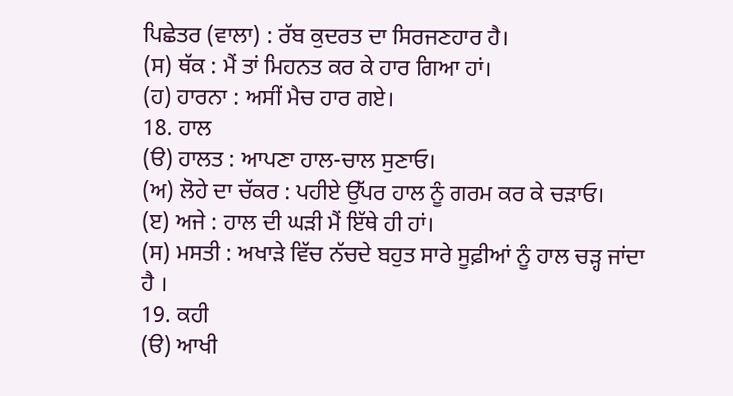ਪਿਛੇਤਰ (ਵਾਲਾ) : ਰੱਬ ਕੁਦਰਤ ਦਾ ਸਿਰਜਣਹਾਰ ਹੈ।
(ਸ) ਥੱਕ : ਮੈਂ ਤਾਂ ਮਿਹਨਤ ਕਰ ਕੇ ਹਾਰ ਗਿਆ ਹਾਂ।
(ਹ) ਹਾਰਨਾ : ਅਸੀਂ ਮੈਚ ਹਾਰ ਗਏ।
18. ਹਾਲ
(ੳ) ਹਾਲਤ : ਆਪਣਾ ਹਾਲ-ਚਾਲ ਸੁਣਾਓ।
(ਅ) ਲੋਹੇ ਦਾ ਚੱਕਰ : ਪਹੀਏ ਉੱਪਰ ਹਾਲ ਨੂੰ ਗਰਮ ਕਰ ਕੇ ਚੜਾਓ।
(ੲ) ਅਜੇ : ਹਾਲ ਦੀ ਘੜੀ ਮੈਂ ਇੱਥੇ ਹੀ ਹਾਂ।
(ਸ) ਮਸਤੀ : ਅਖਾੜੇ ਵਿੱਚ ਨੱਚਦੇ ਬਹੁਤ ਸਾਰੇ ਸੂਫ਼ੀਆਂ ਨੂੰ ਹਾਲ ਚੜ੍ਹ ਜਾਂਦਾ ਹੈ ।
19. ਕਹੀ
(ੳ) ਆਖੀ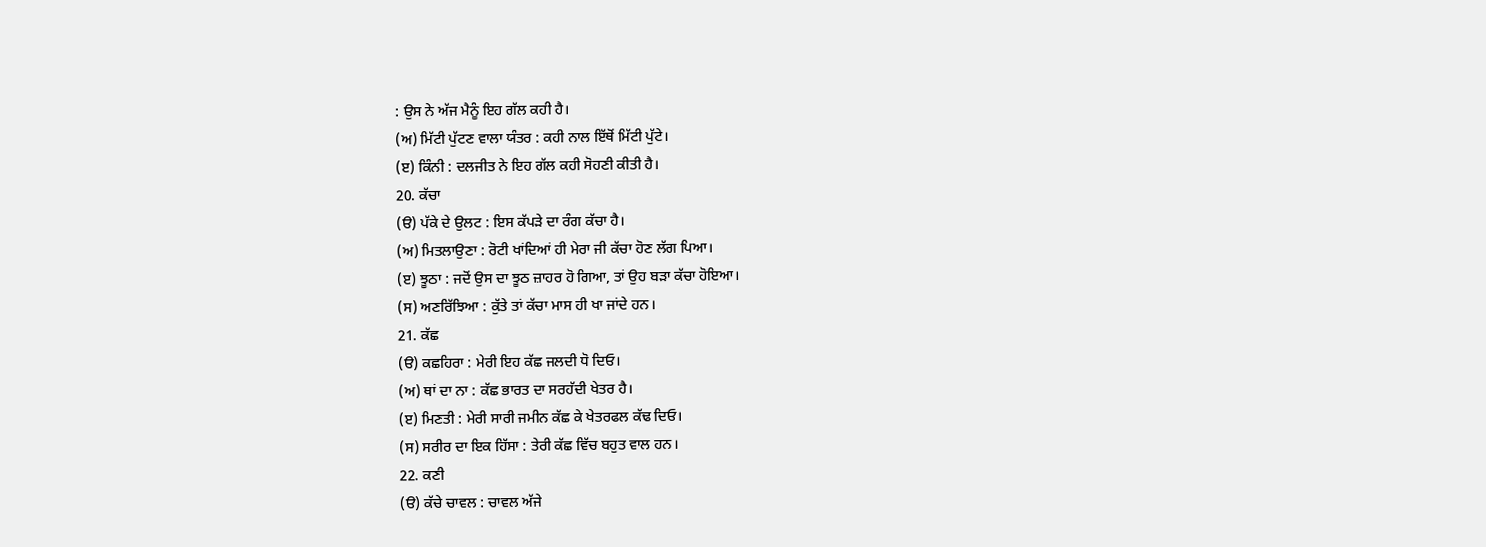: ਉਸ ਨੇ ਅੱਜ ਮੈਨੂੰ ਇਹ ਗੱਲ ਕਹੀ ਹੈ।
(ਅ) ਮਿੱਟੀ ਪੁੱਟਣ ਵਾਲਾ ਯੰਤਰ : ਕਹੀ ਨਾਲ ਇੱਥੋਂ ਮਿੱਟੀ ਪੁੱਟੇ।
(ੲ) ਕਿੰਨੀ : ਦਲਜੀਤ ਨੇ ਇਹ ਗੱਲ ਕਹੀ ਸੋਹਣੀ ਕੀਤੀ ਹੈ।
20. ਕੱਚਾ
(ੳ) ਪੱਕੇ ਦੇ ਉਲਟ : ਇਸ ਕੱਪੜੇ ਦਾ ਰੰਗ ਕੱਚਾ ਹੈ।
(ਅ) ਮਿਤਲਾਉਣਾ : ਰੋਟੀ ਖਾਂਦਿਆਂ ਹੀ ਮੇਰਾ ਜੀ ਕੱਚਾ ਹੋਣ ਲੱਗ ਪਿਆ।
(ੲ) ਝੂਠਾ : ਜਦੋਂ ਉਸ ਦਾ ਝੂਠ ਜ਼ਾਹਰ ਹੋ ਗਿਆ, ਤਾਂ ਉਹ ਬੜਾ ਕੱਚਾ ਹੋਇਆ।
(ਸ) ਅਣਰਿੱਝਿਆ : ਕੁੱਤੇ ਤਾਂ ਕੱਚਾ ਮਾਸ ਹੀ ਖਾ ਜਾਂਦੇ ਹਨ।
21. ਕੱਛ
(ੳ) ਕਛਹਿਰਾ : ਮੇਰੀ ਇਹ ਕੱਛ ਜਲਦੀ ਧੋ ਦਿਓ।
(ਅ) ਥਾਂ ਦਾ ਨਾ : ਕੱਛ ਭਾਰਤ ਦਾ ਸਰਹੱਦੀ ਖੇਤਰ ਹੈ।
(ੲ) ਮਿਣਤੀ : ਮੇਰੀ ਸਾਰੀ ਜਮੀਨ ਕੱਛ ਕੇ ਖੇਤਰਫਲ ਕੱਢ ਦਿਓ।
(ਸ) ਸਰੀਰ ਦਾ ਇਕ ਹਿੱਸਾ : ਤੇਰੀ ਕੱਛ ਵਿੱਚ ਬਹੁਤ ਵਾਲ ਹਨ।
22. ਕਣੀ
(ੳ) ਕੱਚੇ ਚਾਵਲ : ਚਾਵਲ ਅੱਜੇ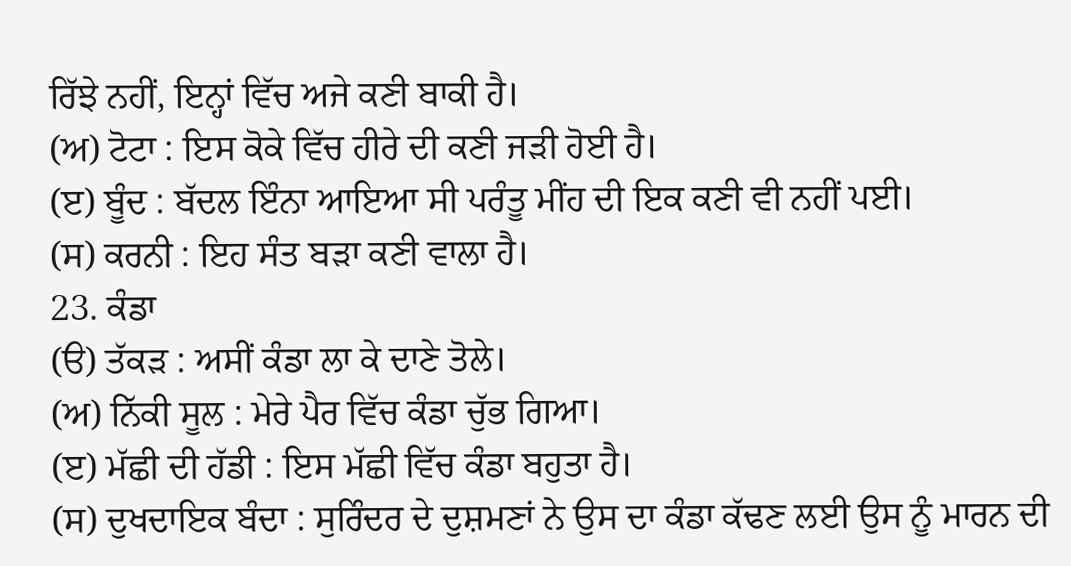ਰਿੱਝੇ ਨਹੀਂ, ਇਨ੍ਹਾਂ ਵਿੱਚ ਅਜੇ ਕਣੀ ਬਾਕੀ ਹੈ।
(ਅ) ਟੋਟਾ : ਇਸ ਕੋਕੇ ਵਿੱਚ ਹੀਰੇ ਦੀ ਕਣੀ ਜੜੀ ਹੋਈ ਹੈ।
(ੲ) ਬੂੰਦ : ਬੱਦਲ ਇੰਨਾ ਆਇਆ ਸੀ ਪਰੰਤੂ ਮੀਂਹ ਦੀ ਇਕ ਕਣੀ ਵੀ ਨਹੀਂ ਪਈ।
(ਸ) ਕਰਨੀ : ਇਹ ਸੰਤ ਬੜਾ ਕਣੀ ਵਾਲਾ ਹੈ।
23. ਕੰਡਾ
(ੳ) ਤੱਕੜ : ਅਸੀਂ ਕੰਡਾ ਲਾ ਕੇ ਦਾਣੇ ਤੋਲੇ।
(ਅ) ਨਿੱਕੀ ਸੂਲ : ਮੇਰੇ ਪੈਰ ਵਿੱਚ ਕੰਡਾ ਚੁੱਭ ਗਿਆ।
(ੲ) ਮੱਛੀ ਦੀ ਹੱਡੀ : ਇਸ ਮੱਛੀ ਵਿੱਚ ਕੰਡਾ ਬਹੁਤਾ ਹੈ।
(ਸ) ਦੁਖਦਾਇਕ ਬੰਦਾ : ਸੁਰਿੰਦਰ ਦੇ ਦੁਸ਼ਮਣਾਂ ਨੇ ਉਸ ਦਾ ਕੰਡਾ ਕੱਢਣ ਲਈ ਉਸ ਨੂੰ ਮਾਰਨ ਦੀ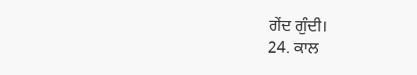ਗੇਂਦ ਗੁੰਦੀ।
24. ਕਾਲ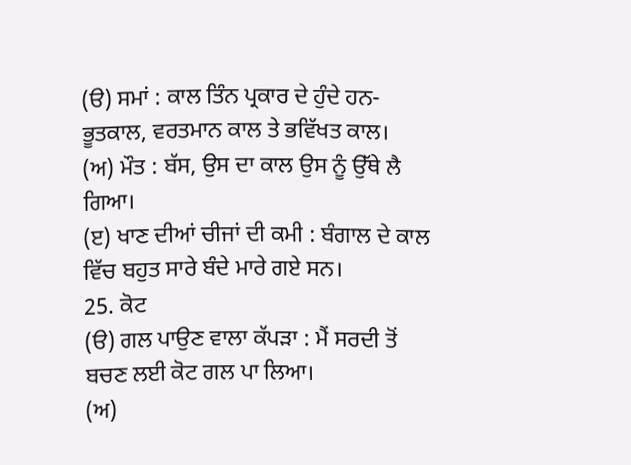(ੳ) ਸਮਾਂ : ਕਾਲ ਤਿੰਨ ਪ੍ਰਕਾਰ ਦੇ ਹੁੰਦੇ ਹਨ-ਭੂਤਕਾਲ, ਵਰਤਮਾਨ ਕਾਲ ਤੇ ਭਵਿੱਖਤ ਕਾਲ।
(ਅ) ਮੌਤ : ਬੱਸ, ਉਸ ਦਾ ਕਾਲ ਉਸ ਨੂੰ ਉੱਥੇ ਲੈ ਗਿਆ।
(ੲ) ਖਾਣ ਦੀਆਂ ਚੀਜਾਂ ਦੀ ਕਮੀ : ਬੰਗਾਲ ਦੇ ਕਾਲ ਵਿੱਚ ਬਹੁਤ ਸਾਰੇ ਬੰਦੇ ਮਾਰੇ ਗਏ ਸਨ।
25. ਕੋਟ
(ੳ) ਗਲ ਪਾਉਣ ਵਾਲਾ ਕੱਪੜਾ : ਮੈਂ ਸਰਦੀ ਤੋਂ ਬਚਣ ਲਈ ਕੋਟ ਗਲ ਪਾ ਲਿਆ।
(ਅ)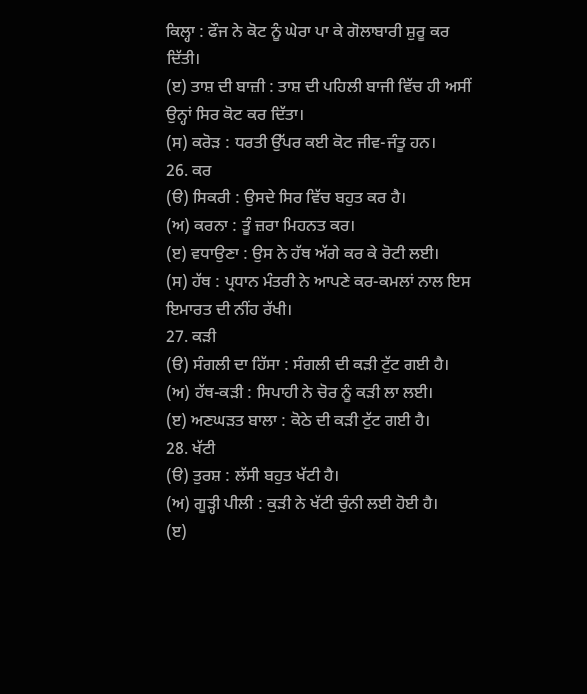ਕਿਲ੍ਹਾ : ਫੌਜ ਨੇ ਕੋਟ ਨੂੰ ਘੇਰਾ ਪਾ ਕੇ ਗੋਲਾਬਾਰੀ ਸ਼ੁਰੂ ਕਰ ਦਿੱਤੀ।
(ੲ) ਤਾਸ਼ ਦੀ ਬਾਜ਼ੀ : ਤਾਸ਼ ਦੀ ਪਹਿਲੀ ਬਾਜੀ ਵਿੱਚ ਹੀ ਅਸੀਂ ਉਨ੍ਹਾਂ ਸਿਰ ਕੋਟ ਕਰ ਦਿੱਤਾ।
(ਸ) ਕਰੋੜ : ਧਰਤੀ ਉੱਪਰ ਕਈ ਕੋਟ ਜੀਵ-ਜੰਤੂ ਹਨ।
26. ਕਰ
(ੳ) ਸਿਕਰੀ : ਉਸਦੇ ਸਿਰ ਵਿੱਚ ਬਹੁਤ ਕਰ ਹੈ।
(ਅ) ਕਰਨਾ : ਤੂੰ ਜ਼ਰਾ ਮਿਹਨਤ ਕਰ।
(ੲ) ਵਧਾਉਣਾ : ਉਸ ਨੇ ਹੱਥ ਅੱਗੇ ਕਰ ਕੇ ਰੋਟੀ ਲਈ।
(ਸ) ਹੱਥ : ਪ੍ਰਧਾਨ ਮੰਤਰੀ ਨੇ ਆਪਣੇ ਕਰ-ਕਮਲਾਂ ਨਾਲ ਇਸ ਇਮਾਰਤ ਦੀ ਨੀਂਹ ਰੱਖੀ।
27. ਕੜੀ
(ੳ) ਸੰਗਲੀ ਦਾ ਹਿੱਸਾ : ਸੰਗਲੀ ਦੀ ਕੜੀ ਟੁੱਟ ਗਈ ਹੈ।
(ਅ) ਹੱਥ-ਕੜੀ : ਸਿਪਾਹੀ ਨੇ ਚੋਰ ਨੂੰ ਕੜੀ ਲਾ ਲਈ।
(ੲ) ਅਣਘੜਤ ਬਾਲਾ : ਕੋਠੇ ਦੀ ਕੜੀ ਟੁੱਟ ਗਈ ਹੈ।
28. ਖੱਟੀ
(ੳ) ਤੁਰਸ਼ : ਲੱਸੀ ਬਹੁਤ ਖੱਟੀ ਹੈ।
(ਅ) ਗੂੜ੍ਹੀ ਪੀਲੀ : ਕੁੜੀ ਨੇ ਖੱਟੀ ਚੁੰਨੀ ਲਈ ਹੋਈ ਹੈ।
(ੲ)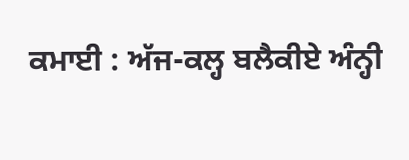ਕਮਾਈ : ਅੱਜ-ਕਲ੍ਹ ਬਲੈਕੀਏ ਅੰਨ੍ਹੀ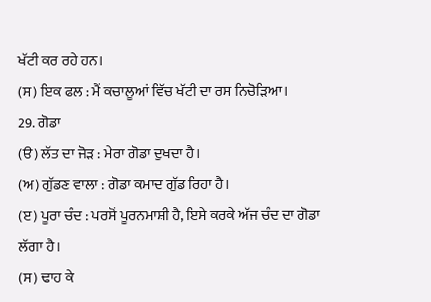ਖੱਟੀ ਕਰ ਰਹੇ ਹਨ।
(ਸ) ਇਕ ਫਲ : ਮੈਂ ਕਚਾਲੂਆਂ ਵਿੱਚ ਖੱਟੀ ਦਾ ਰਸ ਨਿਚੋੜਿਆ।
29. ਗੋਡਾ
(ੳ) ਲੱਤ ਦਾ ਜੋੜ : ਮੇਰਾ ਗੋਡਾ ਦੁਖਦਾ ਹੈ।
(ਅ) ਗੁੱਡਣ ਵਾਲਾ : ਗੋਡਾ ਕਮਾਦ ਗੁੱਡ ਰਿਹਾ ਹੈ।
(ੲ) ਪੂਰਾ ਚੰਦ : ਪਰਸੋਂ ਪੂਰਨਮਾਸ਼ੀ ਹੈ, ਇਸੇ ਕਰਕੇ ਅੱਜ ਚੰਦ ਦਾ ਗੋਡਾ ਲੱਗਾ ਹੈ।
(ਸ) ਢਾਹ ਕੇ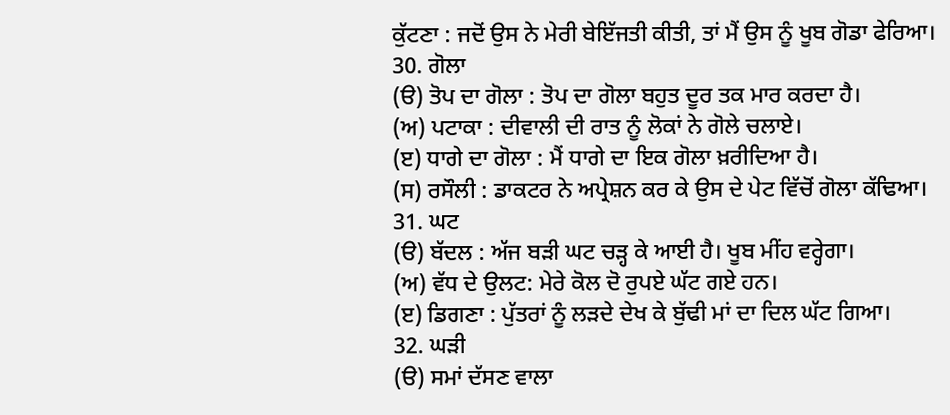ਕੁੱਟਣਾ : ਜਦੋਂ ਉਸ ਨੇ ਮੇਰੀ ਬੇਇੱਜਤੀ ਕੀਤੀ, ਤਾਂ ਮੈਂ ਉਸ ਨੂੰ ਖੂਬ ਗੋਡਾ ਫੇਰਿਆ।
30. ਗੋਲਾ
(ੳ) ਤੋਪ ਦਾ ਗੋਲਾ : ਤੋਪ ਦਾ ਗੋਲਾ ਬਹੁਤ ਦੂਰ ਤਕ ਮਾਰ ਕਰਦਾ ਹੈ।
(ਅ) ਪਟਾਕਾ : ਦੀਵਾਲੀ ਦੀ ਰਾਤ ਨੂੰ ਲੋਕਾਂ ਨੇ ਗੋਲੇ ਚਲਾਏ।
(ੲ) ਧਾਗੇ ਦਾ ਗੋਲਾ : ਮੈਂ ਧਾਗੇ ਦਾ ਇਕ ਗੋਲਾ ਖ਼ਰੀਦਿਆ ਹੈ।
(ਸ) ਰਸੌਲੀ : ਡਾਕਟਰ ਨੇ ਅਪ੍ਰੇਸ਼ਨ ਕਰ ਕੇ ਉਸ ਦੇ ਪੇਟ ਵਿੱਚੋਂ ਗੋਲਾ ਕੱਢਿਆ।
31. ਘਟ
(ੳ) ਬੱਦਲ : ਅੱਜ ਬੜੀ ਘਟ ਚੜ੍ਹ ਕੇ ਆਈ ਹੈ। ਖੂਬ ਮੀਂਹ ਵਰ੍ਹੇਗਾ।
(ਅ) ਵੱਧ ਦੇ ਉਲਟ: ਮੇਰੇ ਕੋਲ ਦੋ ਰੁਪਏ ਘੱਟ ਗਏ ਹਨ।
(ੲ) ਡਿਗਣਾ : ਪੁੱਤਰਾਂ ਨੂੰ ਲੜਦੇ ਦੇਖ ਕੇ ਬੁੱਢੀ ਮਾਂ ਦਾ ਦਿਲ ਘੱਟ ਗਿਆ।
32. ਘੜੀ
(ੳ) ਸਮਾਂ ਦੱਸਣ ਵਾਲਾ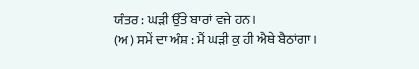ਯੰਤਰ : ਘੜੀ ਉੱਤੇ ਬਾਰਾਂ ਵਜੇ ਹਨ।
(ਅ) ਸਮੇਂ ਦਾ ਅੰਸ਼ : ਮੈਂ ਘੜੀ ਕੁ ਹੀ ਐਥੇ ਬੈਠਾਂਗਾ।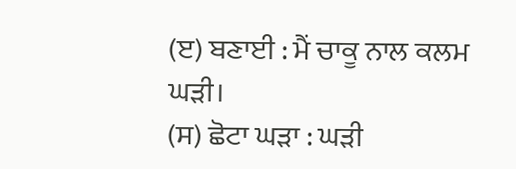(ੲ) ਬਣਾਈ : ਮੈਂ ਚਾਕੂ ਨਾਲ ਕਲਮ ਘੜੀ।
(ਸ) ਛੋਟਾ ਘੜਾ : ਘੜੀ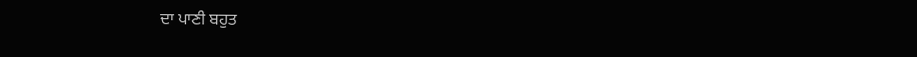ਦਾ ਪਾਣੀ ਬਹੁਤ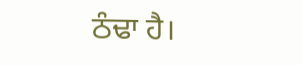ਠੰਢਾ ਹੈ।